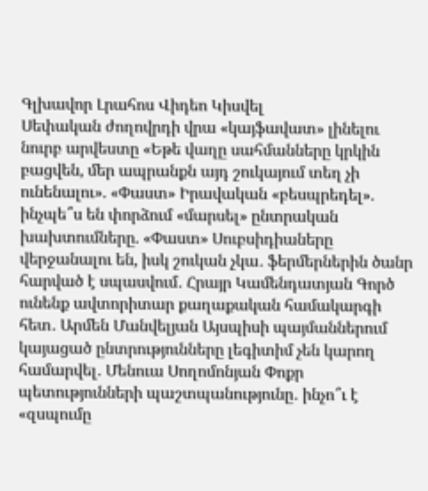Գլխավոր Լրահոս Վիդեո Կիսվել
Սեփական ժողովրդի վրա «կայֆավատ» լինելու նուրբ արվեստը «Եթե վաղը սահմանները կրկին բացվեն, մեր ապրանքն այդ շուկայում տեղ չի ունենալու». «Փաստ» Իրավական «բեսպրեդել». ինչպե՞ս են փորձում «մարսել» ընտրական խախտումները. «Փաստ» Սուբսիդիաները վերջանալու են, իսկ շուկան չկա․ ֆերմերներին ծանր հարված է սպասվում․ Հրայր Կամենդատյան Գործ ունենք ավտորիտար քաղաքական համակարգի հետ․ Արմեն Մանվելյան Այսպիսի պայմաններում կայացած ընտրությունները լեգիտիմ չեն կարող համարվել․ Մենուա Սողոմոնյան Փոքր պետությունների պաշտպանությունը․ ինչո՞ւ է «զսպումը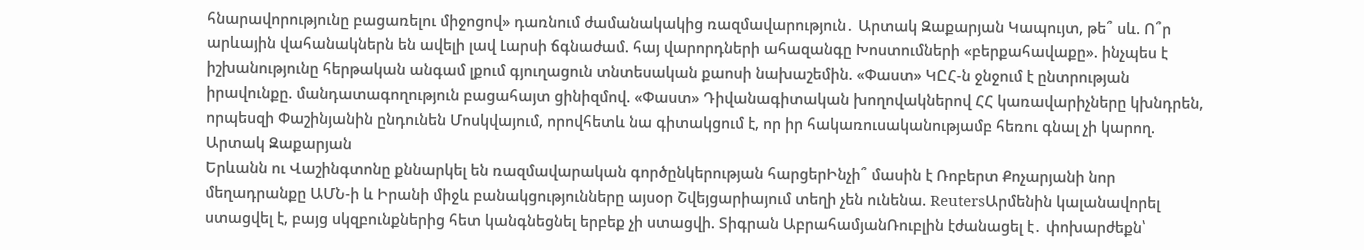հնարավորությունը բացառելու միջոցով» դառնում ժամանակակից ռազմավարություն․ Արտակ Զաքարյան Կապույտ, թե՞ սև. Ո՞ր արևային վահանակներն են ավելի լավ Լարսի ճգնաժամ. հայ վարորդների ահազանգը Խոստումների «բերքահավաքը». ինչպես է իշխանությունը հերթական անգամ լքում գյուղացուն տնտեսական քաոսի նախաշեմին. «Փաստ» ԿԸՀ-ն ջնջում է ընտրության իրավունքը. մանդատագողություն բացահայտ ցինիզմով. «Փաստ» Դիվանագիտական խողովակներով ՀՀ կառավարիչները կխնդրեն, որպեսզի Փաշինյանին ընդունեն Մոսկվայում, որովհետև նա գիտակցում է, որ իր հակառուսականությամբ հեռու գնալ չի կարող. Արտակ Զաքարյան
Երևանն ու Վաշինգտոնը քննարկել են ռազմավարական գործընկերության հարցերԻնչի՞ մասին է Ռոբերտ Քոչարյանի նոր մեղադրանքը ԱՄՆ-ի և Իրանի միջև բանակցությունները այսօր Շվեյցարիայում տեղի չեն ունենա. ReutersԱրմենին կալանավորել ստացվել է, բայց սկզբունքներից հետ կանգնեցնել երբեք չի ստացվի. Տիգրան ԱբրահամյանՌուբլին էժանացել է․ փոխարժեքն՝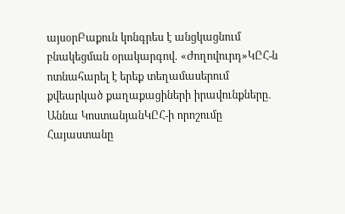այսօրԲաքուն կոնգրես է անցկացնում բնակեցման օրակարգով. «Ժողովուրդ»ԿԸՀ-ն ոտնահարել է երեք տեղամասերում քվեարկած քաղաքացիների իրավունքները․ Աննա ԿոստանյանԿԸՀ-ի որոշումը Հայաստանը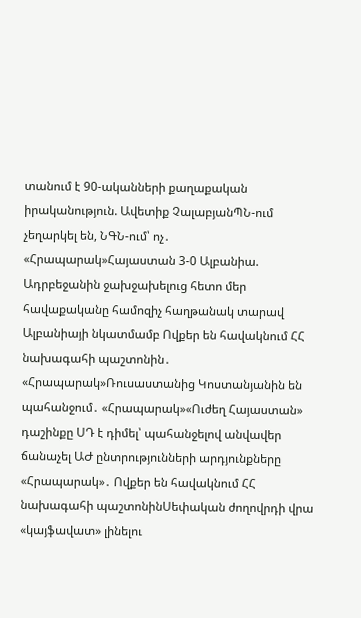տանում է 90-ականների քաղաքական իրականություն. Ավետիք ՉալաբյանՊՆ-ում չեղարկել են, ՆԳՆ-ում՝ ոչ․ «Հրապարակ»Հայաստան 3-0 Ալբանիա. Ադրբեջանին ջախջախելուց հետո մեր հավաքականը համոզիչ հաղթանակ տարավ Ալբանիայի նկատմամբ Ովքեր են հավակնում ՀՀ նախագահի պաշտոնին․ «Հրապարակ»Ռուսաստանից Կոստանյանին են պահանջում․ «Հրապարակ»«Ուժեղ Հայաստան» դաշինքը ՍԴ է դիմել՝ պահանջելով անվավեր ճանաչել ԱԺ ընտրությունների արդյունքները «Հրապարակ»․ Ովքեր են հավակնում ՀՀ նախագահի պաշտոնինՍեփական ժողովրդի վրա «կայֆավատ» լինելու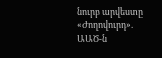նուրբ արվեստը «Ժողովուրդ». ԱԱԾ-ն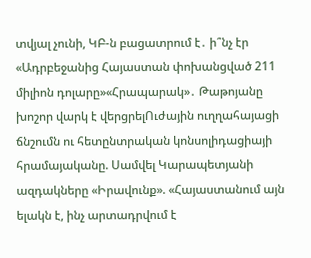տվյալ չունի, ԿԲ-ն բացատրում է․ ի՞նչ էր «Ադրբեջանից Հայաստան փոխանցված 211 միլիոն դոլարը»«Հրապարակ»․ Թաթոյանը խոշոր վարկ է վերցրելՈւժային ուղղահայացի ճնշումն ու հետընտրական կոնսոլիդացիայի հրամայականը. Սամվել Կարապետյանի ազդակները «Իրավունք». «Հայաստանում այն ելակն է, ինչ արտադրվում է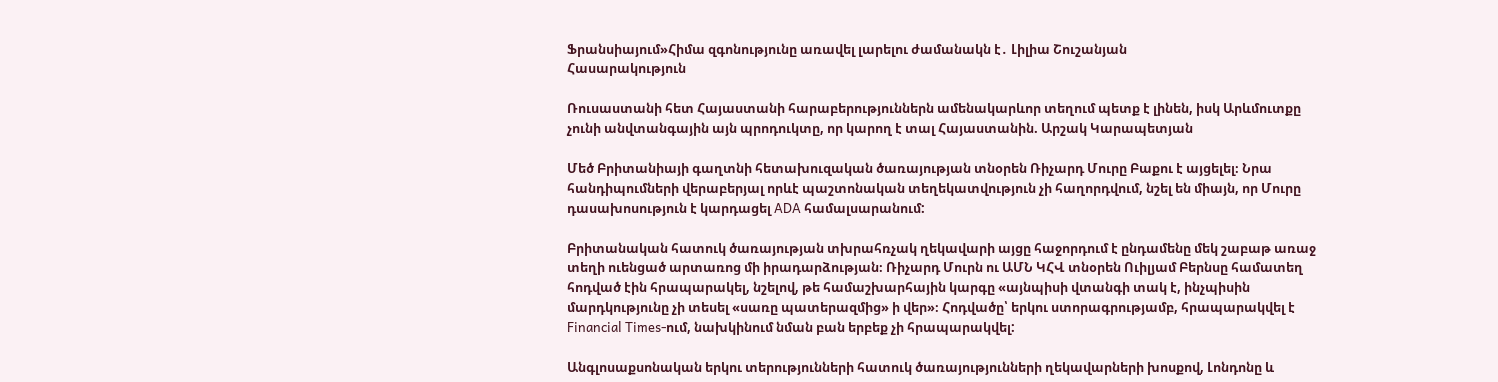Ֆրանսիայում»Հիմա զգոնությունը առավել լարելու ժամանակն է․ Լիլիա Շուշանյան
Հասարակություն

Ռուսաստանի հետ Հայաստանի հարաբերություններն ամենակարևոր տեղում պետք է լինեն, իսկ Արևմուտքը չունի անվտանգային այն պրոդուկտը, որ կարող է տալ Հայաստանին. Արշակ Կարապետյան

Մեծ Բրիտանիայի գաղտնի հետախուզական ծառայության տնօրեն Ռիչարդ Մուրը Բաքու է այցելել։ Նրա հանդիպումների վերաբերյալ որևէ պաշտոնական տեղեկատվություն չի հաղորդվում, նշել են միայն, որ Մուրը դասախոսություն է կարդացել ADA համալսարանում:

Բրիտանական հատուկ ծառայության տխրահռչակ ղեկավարի այցը հաջորդում է ընդամենը մեկ շաբաթ առաջ տեղի ուենցած արտառոց մի իրադարձության։ Ռիչարդ Մուրն ու ԱՄՆ ԿՀՎ տնօրեն Ուիլյամ Բերնսը համատեղ հոդված էին հրապարակել, նշելով, թե համաշխարհային կարգը «այնպիսի վտանգի տակ է, ինչպիսին մարդկությունը չի տեսել «սառը պատերազմից» ի վեր»։ Հոդվածը՝ երկու ստորագրությամբ, հրապարակվել է Financial Times-ում, նախկինում նման բան երբեք չի հրապարակվել:

Անգլոսաքսոնական երկու տերությունների հատուկ ծառայությունների ղեկավարների խոսքով, Լոնդոնը և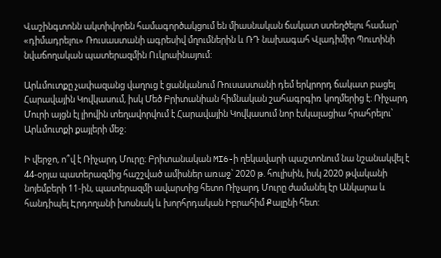Վաշինգտոնն ակտիվորեն համագործակցում են միասնական ճակատ ստեղծելու համար՝ «դիմադրելու» Ռուսաստանի ագրեսիվ մղումներին և ՌԴ նախագահ Վլադիմիր Պուտինի նվաճողական պատերազմին Ուկրաինայում:

Արևմուտքը չափազանց վաղուց է ցանկանում Ռուսաստանի դեմ երկրորդ ճակատ բացել Հարավային Կովկասում, իսկ Մեծ Բրիտանիան հիմնական շահագրգիռ կողմերից է։ Ռիչարդ Մուրի այցն էլ լիովին տեղավորվում է Հարավային Կովկասում նոր էսկալացիա հրահրելու՝ Արևմուտքի քայլերի մեջ։

Ի վերջո, ո՞վ է Ռիչարդ Մուրը։ Բրիտանական MI6-ի ղեկավարի պաշտոնում նա նշանակվել է 44-օրյա պատերազմից հաշշված ամիսներ առաջ՝ 2020 թ. հուլիսին, իսկ 2020 թվականի նոյեմբերի 11-ին, պատերազմի ավարտից հետո Ռիչարդ Մուրը ժամանել էր Անկարա և հանդիպել Էրդողանի խոսնակ և խորհրդական Իբրահիմ Քալընի հետ: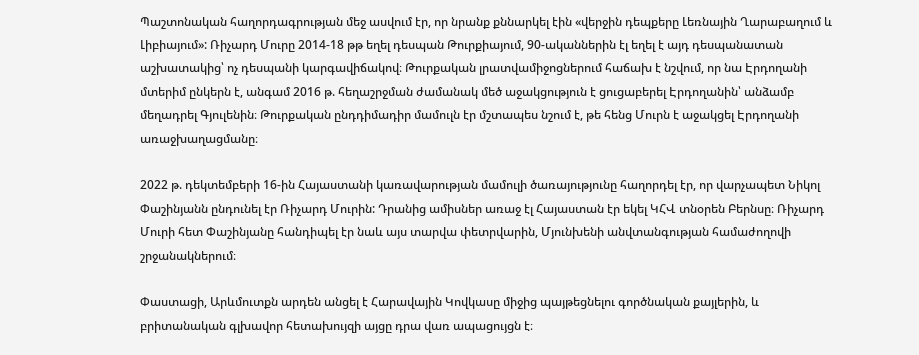Պաշտոնական հաղորդագրության մեջ ասվում էր, որ նրանք քննարկել էին «վերջին դեպքերը Լեռնային Ղարաբաղում և Լիբիայում»: Ռիչարդ Մուրը 2014-18 թթ եղել դեսպան Թուրքիայում, 90-ականներին էլ եղել է այդ դեսպանատան աշխատակից՝ ոչ դեսպանի կարգավիճակով։ Թուրքական լրատվամիջոցներում հաճախ է նշվում, որ նա Էրդողանի մտերիմ ընկերն է, անգամ 2016 թ. հեղաշրջման ժամանակ մեծ աջակցություն է ցուցաբերել Էրդողանին՝ անձամբ մեղադրել Գյուլենին։ Թուրքական ընդդիմադիր մամուլն էր մշտապես նշում է, թե հենց Մուրն է աջակցել Էրդողանի առաջխաղացմանը։

2022 թ. դեկտեմբերի 16-ին Հայաստանի կառավարության մամուլի ծառայությունը հաղորդել էր, որ վարչապետ Նիկոլ Փաշինյանն ընդունել էր Ռիչարդ Մուրին: Դրանից ամիսներ առաջ էլ Հայաստան էր եկել ԿՀՎ տնօրեն Բերնսը։ Ռիչարդ Մուրի հետ Փաշինյանը հանդիպել էր նաև այս տարվա փետրվարին, Մյունխենի անվտանգության համաժողովի շրջանակներում։

Փաստացի, Արևմուտքն արդեն անցել է Հարավային Կովկասը միջից պայթեցնելու գործնական քայլերին, և բրիտանական գլխավոր հետախույզի այցը դրա վառ ապացույցն է։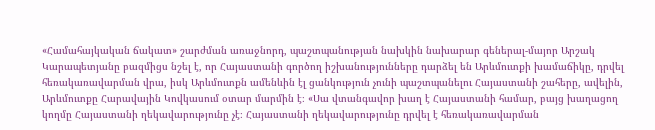«Համահայկական ճակատ» շարժման առաջնորդ, պաշտպանության նախկին նախարար գեներալ-մայոր Արշակ Կարապետյանը բազմիցս նշել է, որ Հայաստանի գործող իշխանությունները դարձել են Արևմուտքի խամաճիկը, դրվել հեռակառավարման վրա, իսկ Արևմուտքն ամենևին էլ ցանկություն չունի պաշտպանելու Հայաստանի շահերը, ավելին, Արևմուտքը Հարավային Կովկասում օտար մարմին է։ «Սա վտանգավոր խաղ է Հայաստանի համար, բայց խաղացող կողմը Հայաստանի ղեկավարությունը չէ։ Հայաստանի ղեկավարությունը դրվել է հեռակառավարման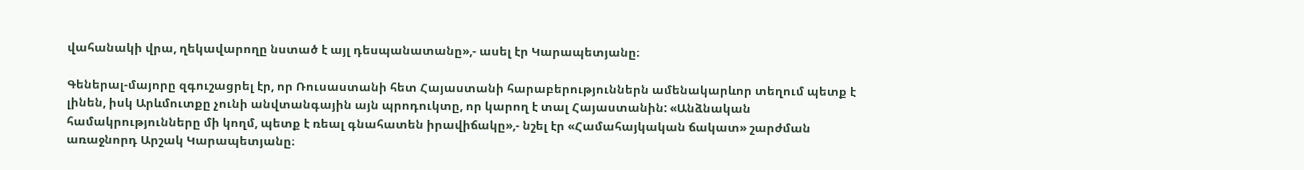վահանակի վրա, ղեկավարողը նստած է այլ դեսպանատանը»,- ասել էր Կարապետյանը։

Գեներալ-մայորը զգուշացրել էր, որ Ռուսաստանի հետ Հայաստանի հարաբերություններն ամենակարևոր տեղում պետք է լինեն, իսկ Արևմուտքը չունի անվտանգային այն պրոդուկտը, որ կարող է տալ Հայաստանին: «Անձնական համակրությունները մի կողմ, պետք է ռեալ գնահատեն իրավիճակը»,- նշել էր «Համահայկական ճակատ» շարժման առաջնորդ Արշակ Կարապետյանը։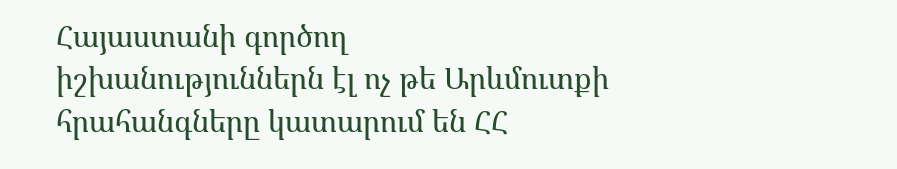Հայաստանի գործող իշխանություններն էլ ոչ թե Արևմուտքի հրահանգները կատարում են ՀՀ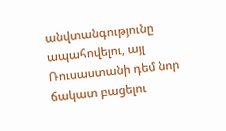անվտանգությունը ապահովելու, այլ Ռուսաստանի դեմ նոր ճակատ բացելու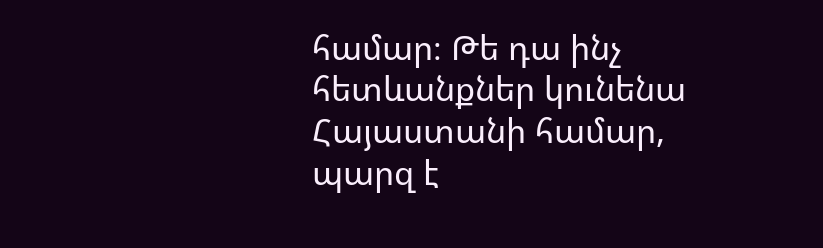համար։ Թե դա ինչ հետևանքներ կունենա Հայաստանի համար, պարզ է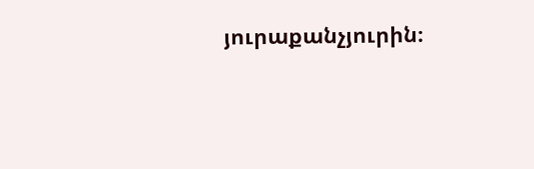յուրաքանչյուրին։